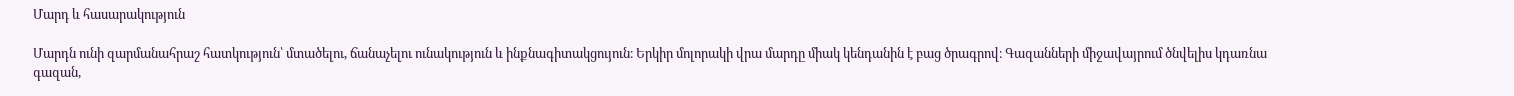Մարդ և հասարակություն

Մարդն ունի զարմանահրաշ հատկություն՝ մտածելու, ճանաչելու ունակություն և ինքնագիտակցույուն։ Երկիր մոլորակի վրա մարդը միակ կենդանին է բաց ծրագրով։ Գազանների միջավայրում ծնվելիս կդառնա գազան,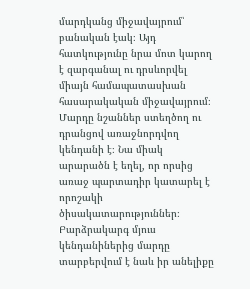մարդկանց միջավայրում՝ բանական էակ։ Այդ հատկությունը նրա մոտ կարող է զարգանալ ու դրսևորվել միայն համապատասխան հասարակական միջավայրում։ Մարդը նշաններ ստեղծող ու դրանցով առաջնորդվող կենդանի է։ Նա միակ արարածն է եղել, որ որսից առաջ պարտադիր կատարել է որոշակի ծիսակատարություններ։ Բարձրակարգ մյուս կենդանիներից մարդը տարբերվում է նաև իր անելիքը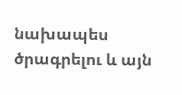նախապես ծրագրելու և այն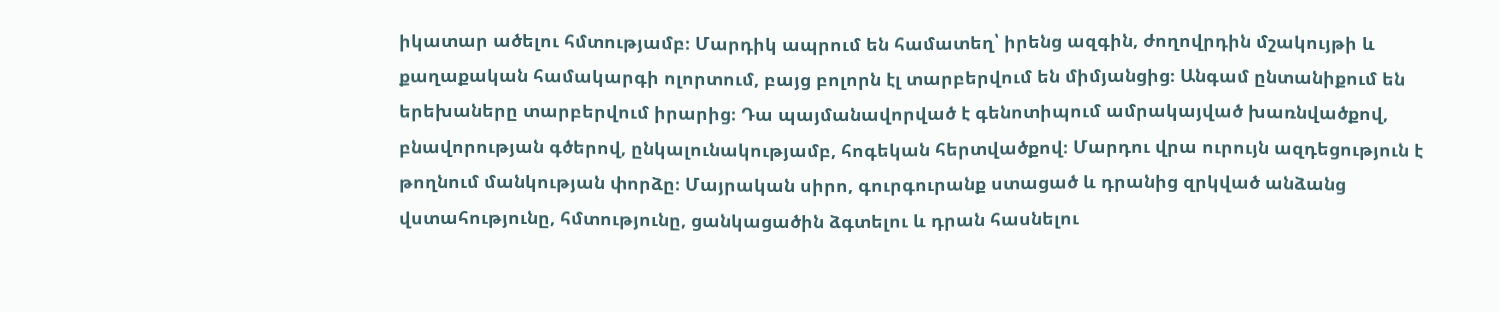իկատար ածելու հմտությամբ։ Մարդիկ ապրում են համատեղ՝ իրենց ազգին, ժողովրդին մշակույթի և քաղաքական համակարգի ոլորտում, բայց բոլորն էլ տարբերվում են միմյանցից։ Անգամ ընտանիքում են երեխաները տարբերվում իրարից։ Դա պայմանավորված է գենոտիպում ամրակայված խառնվածքով, բնավորության գծերով, ընկալունակությամբ, հոգեկան հերտվածքով։ Մարդու վրա ուրույն ազդեցություն է թողնում մանկության փորձը։ Մայրական սիրո, գուրգուրանք ստացած և դրանից զրկված անձանց վստահությունը, հմտությունը, ցանկացածին ձգտելու և դրան հասնելու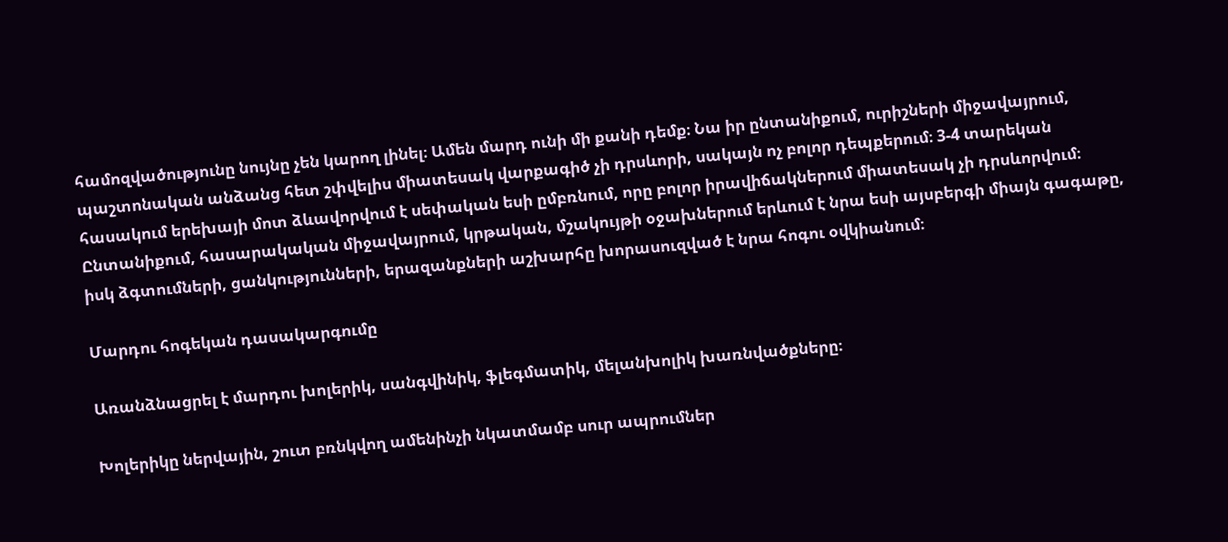համոզվածությունը նույնը չեն կարող լինել։ Ամեն մարդ ունի մի քանի դեմք։ Նա իր ընտանիքում, ուրիշների միջավայրում, պաշտոնական անձանց հետ շփվելիս միատեսակ վարքագիծ չի դրսևորի, սակայն ոչ բոլոր դեպքերում։ 3-4 տարեկան հասակում երեխայի մոտ ձևավորվում է սեփական եսի ըմբռնում, որը բոլոր իրավիճակներում միատեսակ չի դրսևորվում։ Ընտանիքում, հասարակական միջավայրում, կրթական, մշակույթի օջախներում երևում է նրա եսի այսբերգի միայն գագաթը, իսկ ձգտումների, ցանկությունների, երազանքների աշխարհը խորասուզված է նրա հոգու օվկիանում։

Մարդու հոգեկան դասակարգումը

Առանձնացրել է մարդու խոլերիկ, սանգվինիկ, ֆլեգմատիկ, մելանխոլիկ խառնվածքները։

Խոլերիկը ներվային, շուտ բռնկվող ամենինչի նկատմամբ սուր ապրումներ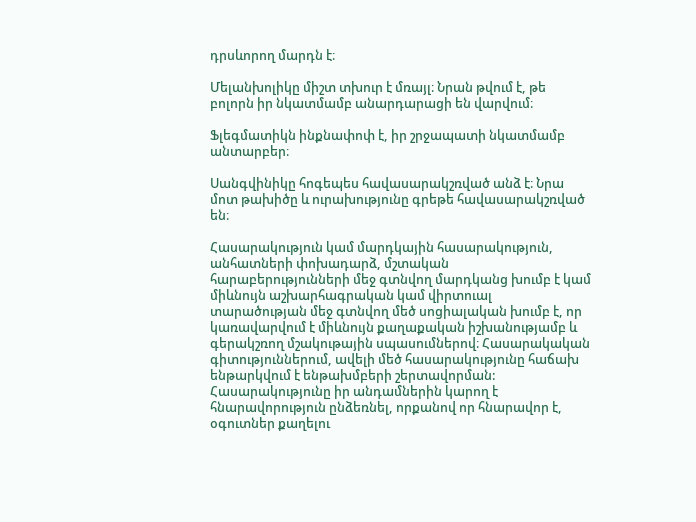դրսևորող մարդն է։

Մելանխոլիկը միշտ տխուր է մռայլ։ Նրան թվում է, թե բոլորն իր նկատմամբ անարդարացի են վարվում։

Ֆլեգմատիկն ինքնափոփ է, իր շրջապատի նկատմամբ անտարբեր։

Սանգվինիկը հոգեպես հավասարակշռված անձ է։ Նրա մոտ թախիծը և ուրախությունը գրեթե հավասարակշռված են։

Հասարակություն կամ մարդկային հասարակություն, անհատների փոխադարձ, մշտական հարաբերությունների մեջ գտնվող մարդկանց խումբ է կամ միևնույն աշխարհագրական կամ վիրտուալ տարածության մեջ գտնվող մեծ սոցիալական խումբ է, որ կառավարվում է միևնույն քաղաքական իշխանությամբ և գերակշռող մշակութային սպասումներով։ Հասարակական գիտություններում, ավելի մեծ հասարակությունը հաճախ ենթարկվում է ենթախմբերի շերտավորման: Հասարակությունը իր անդամներին կարող է հնարավորություն ընձեռնել, որքանով որ հնարավոր է, օգուտներ քաղելու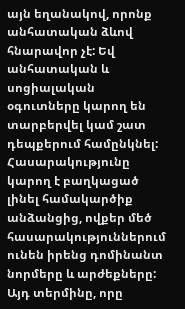այն եղանակով, որոնք անհատական ձևով հնարավոր չէ: Եվ անհատական և սոցիալական օգուտները կարող են տարբերվել կամ շատ դեպքերում համընկնել: Հասարակությունը կարող է բաղկացած լինել համակարծիք անձանցից, ովքեր մեծ հասարակություններում ունեն իրենց դոմինանտ նորմերը և արժեքները: Այդ տերմինը, որը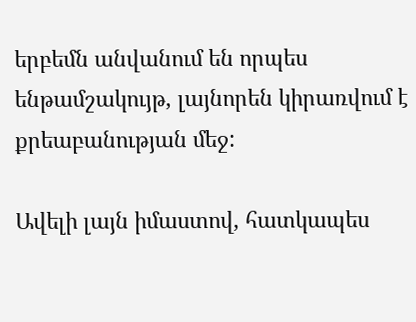երբեմն անվանում են որպես ենթամշակույթ, լայնորեն կիրառվում է քրեաբանության մեջ:

Ավելի լայն իմաստով, հատկապես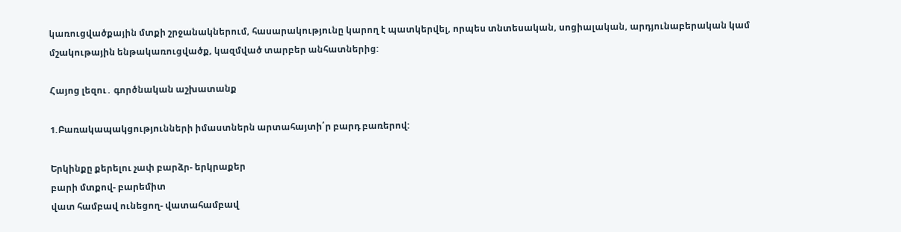կառուցվածքային մտքի շրջանակներում, հասարակությունը կարող է պատկերվել, որպես տնտեսական, սոցիալական, արդյունաբերական կամ մշակութային ենթակառուցվածք, կազմված տարբեր անհատներից:

Հայոց լեզու․ գործնական աշխատանք

1.Բառակապակցությունների իմաստներն արտահայտի՛ր բարդ բառերով:

Երկինքը քերելու չափ բարձր- երկրաքեր
բարի մտքով- բարեմիտ
վատ համբավ ունեցող- վատահամբավ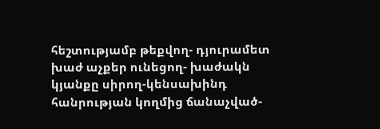հեշտությամբ թեքվող- դյուրամետ
խաժ աչքեր ունեցող- խաժակն
կյանքը սիրող-կենսախինդ
հանրության կողմից ճանաչված-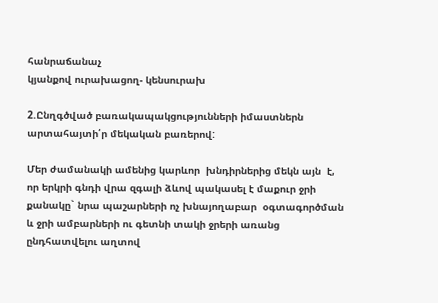հանրաճանաչ
կյանքով ուրախացող- կենսուրախ

2.Ընղգծված բառակապակցությունների իմաստներն արտահայտի՛ր մեկական բառերով:

Մեր ժամանակի ամենից կարևոր  խնդիրներից մեկն այն  է, որ երկրի գնդի վրա զգալի ձևով պակասել է մաքուր ջրի քանակը` նրա պաշարների ոչ խնայողաբար  օգտագործման և ջրի ամբարների ու գետնի տակի ջրերի առանց ընդհատվելու աղտով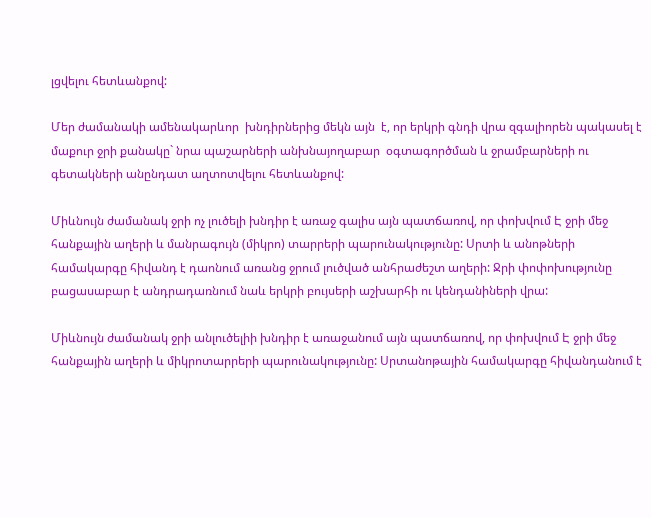լցվելու հետևանքով:

Մեր ժամանակի ամենակարևոր  խնդիրներից մեկն այն  է, որ երկրի գնդի վրա զգալիորեն պակասել է մաքուր ջրի քանակը` նրա պաշարների անխնայողաբար  օգտագործման և ջրամբարների ու գետակների անընդատ աղտոտվելու հետևանքով:

Միևնույն ժամանակ ջրի ոչ լուծելի խնդիր է առաջ գալիս այն պատճառով, որ փոխվում Է ջրի մեջ հանքային աղերի և մանրագույն (միկրո) տարրերի պարունակությունը: Սրտի և անոթների համակարգը հիվանդ է դաոնում առանց ջրում լուծված անհրաժեշտ աղերի: Ջրի փոփոխությունը բացասաբար է անդրադառնում նաև երկրի բույսերի աշխարհի ու կենդանիների վրա:

Միևնույն ժամանակ ջրի անլուծելիի խնդիր է առաջանում այն պատճառով, որ փոխվում Է ջրի մեջ հանքային աղերի և միկրոտարրերի պարունակությունը: Սրտանոթային համակարգը հիվանդանում է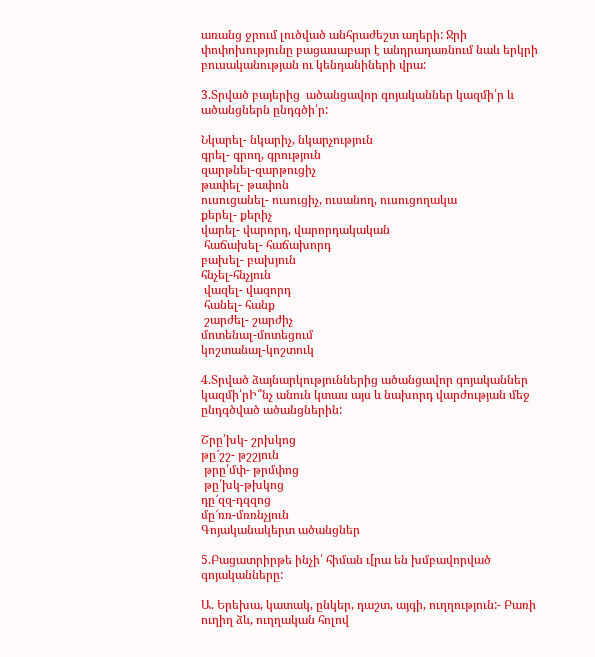առանց ջրում լուծված անհրաժեշտ աղերի: Ջրի փոփոխությունը բացասաբար է անդրադառնում նաև երկրի բուսականության ու կենդանիների վրա:

3.Տրված բայերից  ածանցավոր գոյականներ կազմի՛ր և ածանցներն ընդգծի՛ր:

Նկարել- նկարիչ, նկարչություն
գրել- գրող, գրություն
զարթնել-զարթուցիչ
թափել- թափոն
ուսուցանել- ուսուցիչ, ուսանող, ուսուցողակա
քերել- քերիչ
վարել- վարորդ, վարորդակական
 հաճախել- հաճախորդ
բախել- բախյուն
հնչել-հնչյուն
 վազել- վազորդ
 հանել- հանք
 շարժել- շարժիչ
մոտենալ-մոտեցում
կոշտանալ-կոշտուկ

4.Տրված ձայնարկություններից ածանցավոր գոյականներ կազմի՛րԻ՞նչ անուն կտաս այս և նախորդ վարժության մեջ ընդգծված ածանցներին:

Շրը՛խկ- շրխկոց
թը՜շշ- թշշյուն
 թրը՛մփ- թրմփոց
 թը՛խկ-թխկոց
դը՜զզ-դզզոց
մը՜ռռ-մռռնչյուն
Գոյականակերտ ածանցներ

5.Բացատրիրթե ինչի՛ հիման ւ[րա են խմբավորված գոյականները:

Ա. Երեխա, կատակ, ընկեր, դաշտ, այգի, ուղղություն:- Բառի ուղիղ ձև, ուղղական հոլով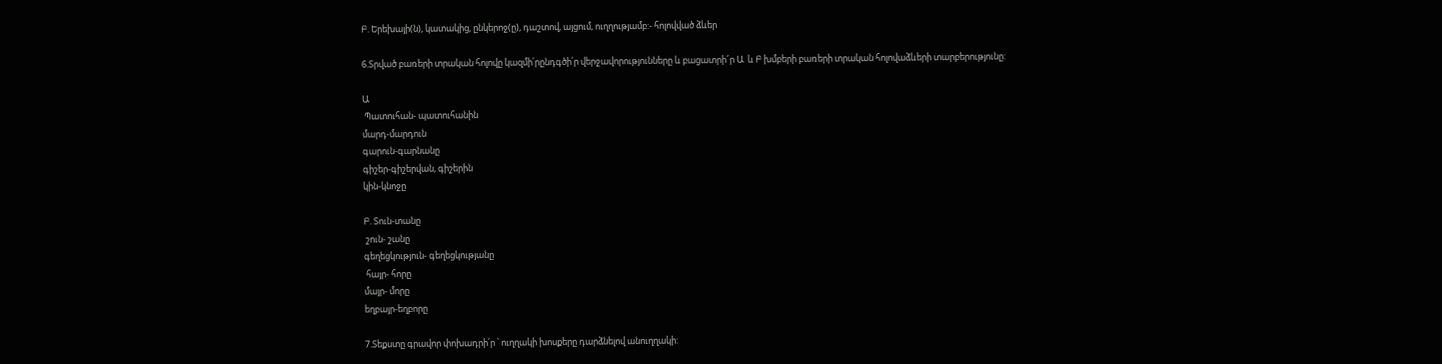Բ. Երեխայի(ն), կատակից, ընկերոջ(ը), դաշտով, այցում, ուղղությամբ:- հոլովված ձևեր

6.Տրված բառերի տրական հոլովը կազմի՛րընդգծի՛ր վերջավորությունները և բացատրի՜ր Ա  և Բ խմբերի բառերի տրական հոլովաձևերի տարբերությունը:

Ա
 Պատուհան- պատուհանին
մարդ-մարդուն
գարուն-գարնանը
գիշեր-գիշերվան, գիշերին
կին-կնոջը

Բ. Տուն-տանը
 շուն- շանը
գեղեցկություն- գեղեցկությանը
 հայր- հորը
մայր- մորը
եղբայր-եղբորը

7.Տեքստը գրավոր փոխադրի՛ր ՝ ուղղակի խոսքերը դարձնելով անուղղակի: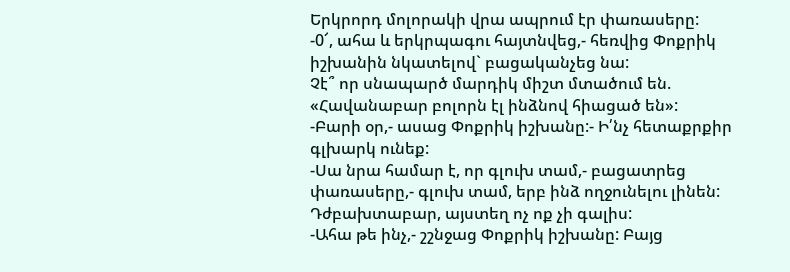Երկրորդ մոլորակի վրա ապրում էր փառասերը:
-0՜, ահա և երկրպագու հայտնվեց,- հեռվից Փոքրիկ իշխանին նկատելով` բացականչեց նա:
Չէ՞ որ սնապարծ մարդիկ միշտ մտածում են. «Հավանաբար բոլորն էլ ինձնով հիացած են»:
-Բարի օր,- ասաց Փոքրիկ իշխանը:- Ի՛նչ հետաքրքիր գլխարկ ունեք:
-Սա նրա համար է, որ գլուխ տամ,- բացատրեց փառասերը,- գլուխ տամ, երբ ինձ ողջունելու լինեն: Դժբախտաբար, այստեղ ոչ ոք չի գալիս:
-Ահա թե ինչ,- շշնջաց Փոքրիկ իշխանը: Բայց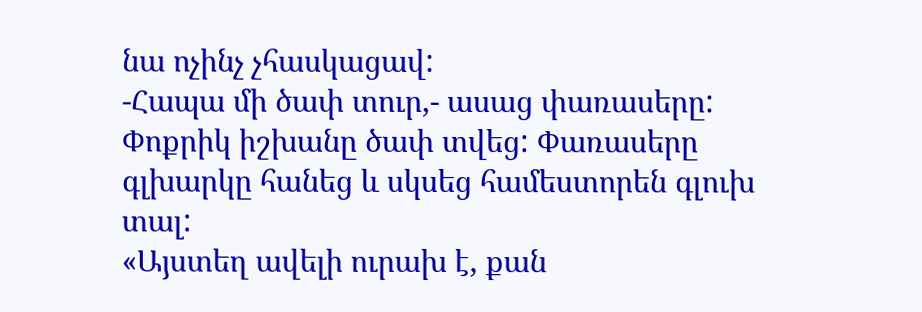նա ոչինչ չհասկացավ:
-Հապա մի ծափ տուր,- ասաց փառասերը:
Փոքրիկ իշխանը ծափ տվեց: Փառասերը գլխարկը հանեց և սկսեց համեստորեն գլուխ տալ:
«Այստեղ ավելի ուրախ է, քան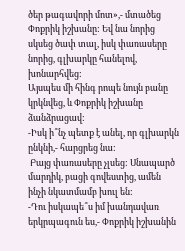ծեր թագավորի մոտ»,- մտածեց Փոքրիկ իշխանը: Եվ նա նորից սկսեց ծափ տալ, իսկ փառասերը նորից, գլխարկը հանելով, խոնարհվեց:
Այսպես մի հինգ րոպե նույն բանը կրկնվեց, և Փոքրիկ իշխանը ձանձրացավ:
-Իսկ ի՞նչ պետք է անել, որ գլխարկն ընկնի,- հարցրեց նա:
 Բայց փառասերը չլսեց: Սնապարծ մարդիկ, բացի գովեստից, ամեն ինչի նկատմամբ խուլ են:
-Դու իսկապե՞ս իմ խանդավառ երկրպագուն ես,- Փոքրիկ իշխանին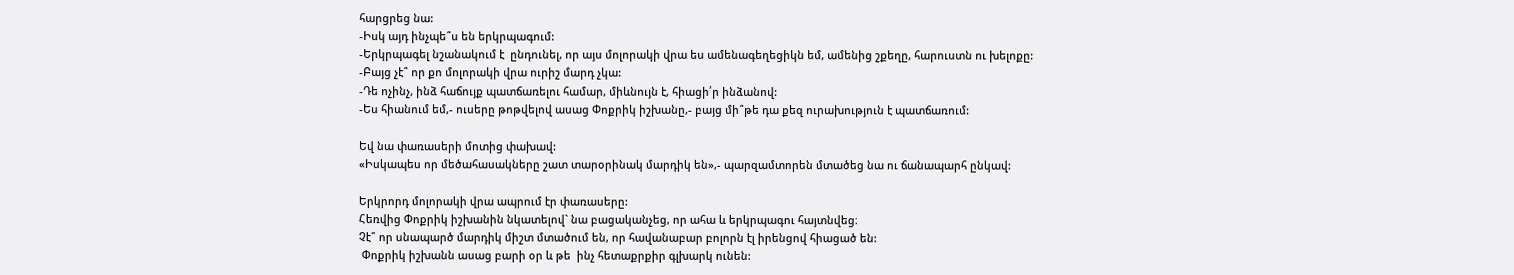հարցրեց նա:
-Իսկ այդ ինչպե՞ս են երկրպագում:
-Երկրպագել նշանակում է  ընդունել, որ այս մոլորակի վրա ես ամենագեղեցիկն եմ, ամենից շքեղը, հարուստն ու խելոքը:
-Բայց չէ՞ որ քո մոլորակի վրա ուրիշ մարդ չկա:
-Դե ոչինչ, ինձ հաճույք պատճառելու համար, միևնույն է, հիացի՛ր ինձանով:
-Ես հիանում եմ,- ուսերը թոթվելով ասաց Փոքրիկ իշխանը,- բայց մի՞թե դա քեզ ուրախություն է պատճառում:

Եվ նա փառասերի մոտից փախավ:
«Իսկապես որ մեծահասակները շատ տարօրինակ մարդիկ են»,- պարզամտորեն մտածեց նա ու ճանապարհ ընկավ:

Երկրորդ մոլորակի վրա ապրում էր փառասերը:
Հեռվից Փոքրիկ իշխանին նկատելով` նա բացականչեց, որ ահա և երկրպագու հայտնվեց։
Չէ՞ որ սնապարծ մարդիկ միշտ մտածում են, որ հավանաբար բոլորն էլ իրենցով հիացած են:
 Փոքրիկ իշխանն ասաց բարի օր և թե  ինչ հետաքրքիր գլխարկ ունեն: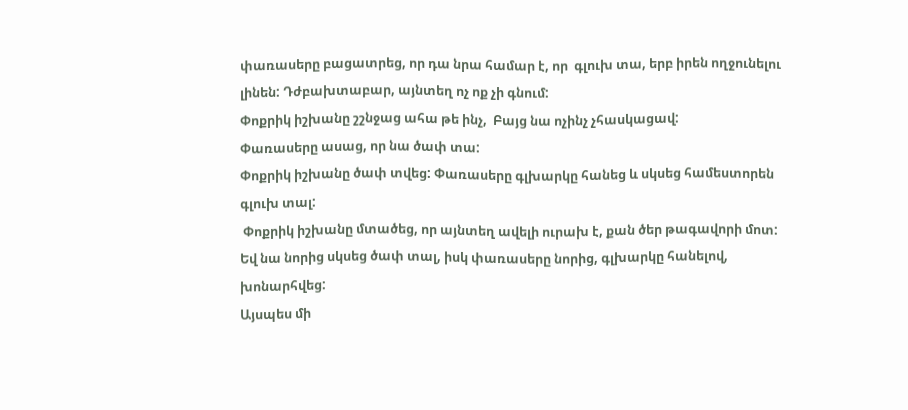փառասերը բացատրեց, որ դա նրա համար է, որ  գլուխ տա, երբ իրեն ողջունելու լինեն: Դժբախտաբար, այնտեղ ոչ ոք չի գնում:
Փոքրիկ իշխանը շշնջաց ահա թե ինչ,  Բայց նա ոչինչ չհասկացավ:
Փառասերը ասաց, որ նա ծափ տա:
Փոքրիկ իշխանը ծափ տվեց: Փառասերը գլխարկը հանեց և սկսեց համեստորեն գլուխ տալ:
 Փոքրիկ իշխանը մտածեց, որ այնտեղ ավելի ուրախ է, քան ծեր թագավորի մոտ: Եվ նա նորից սկսեց ծափ տալ, իսկ փառասերը նորից, գլխարկը հանելով, խոնարհվեց:
Այսպես մի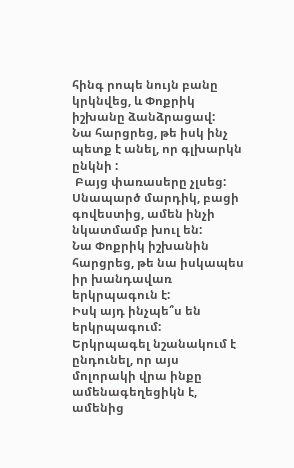հինգ րոպե նույն բանը կրկնվեց, և Փոքրիկ իշխանը ձանձրացավ:
Նա հարցրեց, թե իսկ ինչ պետք է անել, որ գլխարկն ընկնի :
 Բայց փառասերը չլսեց: Սնապարծ մարդիկ, բացի գովեստից, ամեն ինչի նկատմամբ խուլ են:
Նա Փոքրիկ իշխանին հարցրեց, թե նա իսկապես իր խանդավառ երկրպագուն է:
Իսկ այդ ինչպե՞ս են երկրպագում:
Երկրպագել նշանակում է  ընդունել, որ այս մոլորակի վրա ինքը  ամենագեղեցիկն է, ամենից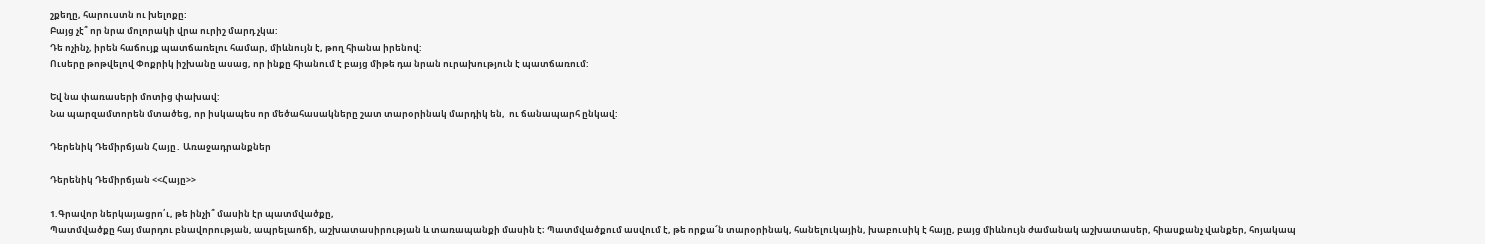շքեղը, հարուստն ու խելոքը:
Բայց չէ՞ որ նրա մոլորակի վրա ուրիշ մարդ չկա:
Դե ոչինչ, իրեն հաճույք պատճառելու համար, միևնույն է, թող հիանա իրենով:
Ուսերը թոթվելով Փոքրիկ իշխանը ասաց, որ ինքը հիանում է բայց միթե դա նրան ուրախություն է պատճառում:

Եվ նա փառասերի մոտից փախավ:
Նա պարզամտորեն մտածեց, որ իսկապես որ մեծահասակները շատ տարօրինակ մարդիկ են,  ու ճանապարհ ընկավ:

Դերենիկ Դեմիրճյան Հայը․ Առաջադրանքներ

Դերենիկ Դեմիրճյան <<Հայը>>

1.Գրավոր ներկայացրո՛ւ, թե ինչի՞ մասին էր պատմվածքը,
Պատմվածքը հայ մարդու բնավորության, ապրելաոճի, աշխատասիրության և տառապանքի մասին է։ Պատմվածքում ասվում է, թե որքա՜ն տարօրինակ, հանելուկային, խաբուսիկ է հայը, բայց միևնույն ժամանակ աշխատասեր, հիասքանչ վանքեր, հոյակապ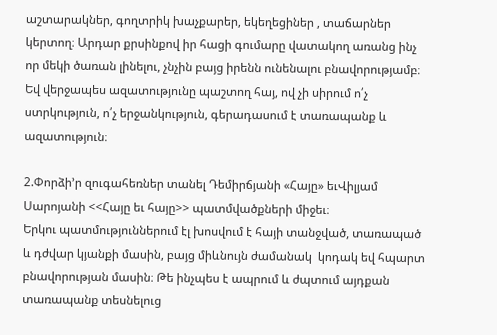աշտարակներ, գողտրիկ խաչքարեր, եկեղեցիներ , տաճարներ կերտող։ Արդար քրսինքով իր հացի գումարը վատակող առանց ինչ որ մեկի ծառան լինելու, չնչին բայց իրենն ունենալու բնավորությամբ։ Եվ վերջապես ազատությունը պաշտող հայ, ով չի սիրում ո՛չ ստրկություն, ո՛չ երջանկություն, գերադասում է տառապանք և ազատություն։

2.Փորձի’ր զուգահեռներ տանել Դեմիրճյանի «Հայը» եւՎիլյամ Սարոյանի <<Հայը եւ հայը>> պատմվածքների միջեւ։
Երկու պատմություններում էլ խոսվում է հայի տանջված, տառապած և դժվար կյանքի մասին, բայց միևնույն ժամանակ  կոդակ եվ հպարտ բնավորության մասին։ Թե ինչպես է ապրում և ժպտում այդքան տառապանք տեսնելուց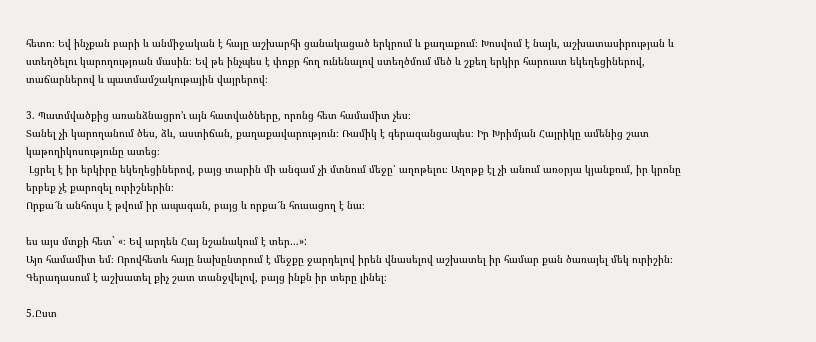հետո։ Եվ ինչքան բարի և անմիջական է հայը աշխարհի ցանակացած երկրում և քաղաքում։ Խոսվում է նայև, աշխատասիրության և ստեղծելու կարողությոան մասին։ Եվ թե ինչպես է փոքր հող ունենալով ստեղծմում մեծ և շքեղ երկիր հարուստ եկեղեցիներով, տաճարներով և պատմամշակութային վայրերով։

3. Պատմվածքից առանձնացրո’ւ այն հատվածները, որոնց հետ համամիտ չես։
Տանել չի կարողանում ծես, ձև, աստիճան, քաղաքավարություն։ Ռամիկ է գերազանցապես։ Իր Խրիմյան Հայրիկը ամենից շատ կաթողիկոսությունը ատեց։
 Լցրել է իր երկիրը եկեղեցիներով, բայց տարին մի անգամ չի մտնում մեջը՝ աղոթելու։ Աղոթք էլ չի անում առօրյա կյանքում, իր կրոնը երբեք չէ քարոզել ուրիշներին։
Որքա՜ն անհույս է թվում իր ապագան, բայց և որքա՜ն հուսացող է նա։

ես այս մտքի հետ` «։ Եվ արդեն Հայ նշանակում է տեր…»:
Այո համամիտ եմ։ Որովհետև հայը նախընտրում է մեջքը ջարդելով իրեն վնասելով աշխատել իր համար քան ծառայել մեկ ուրիշին։ Գերադասում է աշխատել քիչ շատ տանջվելով, բայց ինքն իր տերը լինել։

5.Ըստ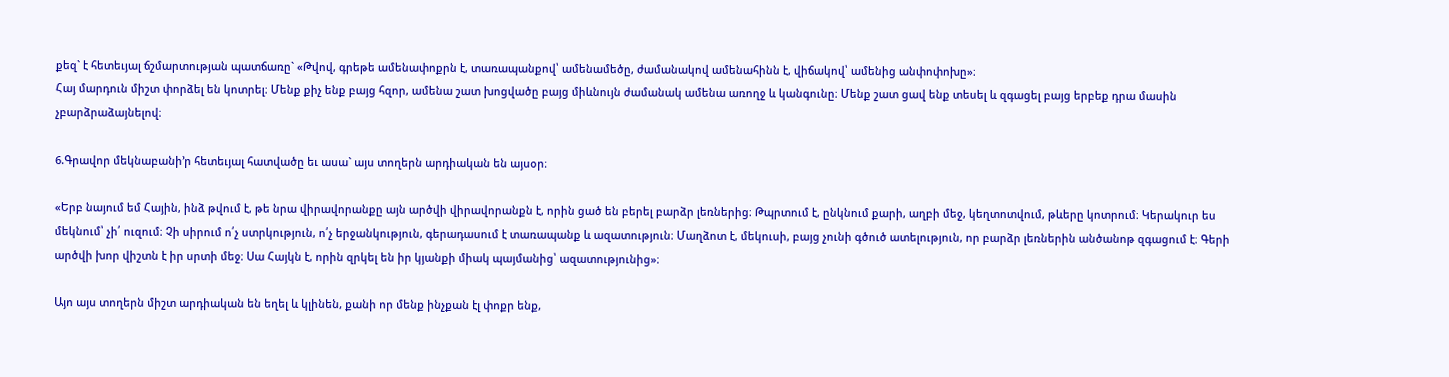քեզ` է հետեւյալ ճշմարտության պատճառը` «Թվով, գրեթե ամենափոքրն է, տառապանքով՝ ամենամեծը, ժամանակով ամենահինն է, վիճակով՝ ամենից անփոփոխը»։
Հայ մարդուն միշտ փորձել են կոտրել։ Մենք քիչ ենք բայց հզոր, ամենա շատ խոցվածը բայց միևնույն ժամանակ ամենա առողջ և կանգունը։ Մենք շատ ցավ ենք տեսել և զգացել բայց երբեք դրա մասին չբարձրաձայնելով։

6.Գրավոր մեկնաբանի’ր հետեւյալ հատվածը եւ ասա` այս տողերն արդիական են այսօր։

«Երբ նայում եմ Հային, ինձ թվում է, թե նրա վիրավորանքը այն արծվի վիրավորանքն է, որին ցած են բերել բարձր լեռներից։ Թպրտում է, ընկնում քարի, աղբի մեջ, կեղտոտվում, թևերը կոտրում։ Կերակուր ես մեկնում՝ չի՛ ուզում։ Չի սիրում ո՛չ ստրկություն, ո՛չ երջանկություն, գերադասում է տառապանք և ազատություն։ Մաղձոտ է, մեկուսի, բայց չունի գծուծ ատելություն, որ բարձր լեռներին անծանոթ զգացում է։ Գերի արծվի խոր վիշտն է իր սրտի մեջ։ Սա Հայկն է, որին զրկել են իր կյանքի միակ պայմանից՝ ազատությունից»։

Այո այս տողերն միշտ արդիական են եղել և կլինեն, քանի որ մենք ինչքան էլ փոքր ենք,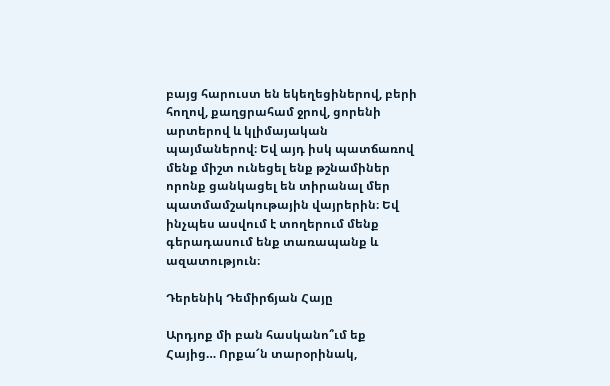բայց հարուստ են եկեղեցիներով, բերի հողով, քաղցրահամ ջրով, ցորենի արտերով և կլիմայական պայմաներով։ Եվ այդ իսկ պատճառով մենք միշտ ունեցել ենք թշնամիներ որոնք ցանկացել են տիրանալ մեր պատմամշակութային վայրերին։ Եվ ինչպես ասվում է տողերում մենք գերադասում ենք տառապանք և ազատություն։

Դերենիկ Դեմիրճյան Հայը

Արդյոք մի բան հասկանո՞ւմ եք Հայից… Որքա՜ն տարօրինակ,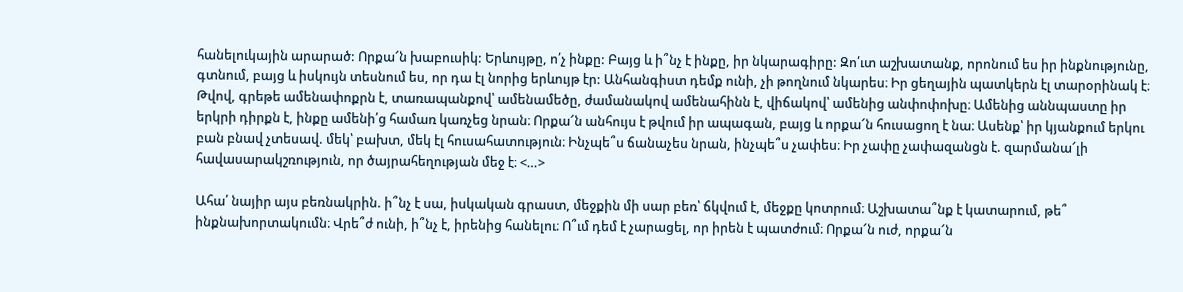հանելուկային արարած: Որքա՜ն խաբուսիկ: Երևույթը, ո՛չ ինքը: Բայց և ի՞նչ է ինքը, իր նկարագիրը: Զո՛ւտ աշխատանք, որոնում ես իր ինքնությունը, գտնում, բայց և իսկույն տեսնում ես, որ դա էլ նորից երևույթ էր: Անհանգիստ դեմք ունի, չի թողնում նկարես։ Իր ցեղային պատկերն էլ տարօրինակ է։ Թվով, գրեթե ամենափոքրն է, տառապանքով՝ ամենամեծը, ժամանակով ամենահինն է, վիճակով՝ ամենից անփոփոխը։ Ամենից աննպաստը իր երկրի դիրքն է, ինքը ամենի՛ց համառ կառչեց նրան։ Որքա՜ն անհույս է թվում իր ապագան, բայց և որքա՜ն հուսացող է նա։ Ասենք՝ իր կյանքում երկու բան բնավ չտեսավ. մեկ՝ բախտ, մեկ էլ հուսահատություն։ Ինչպե՞ս ճանաչես նրան, ինչպե՞ս չափես։ Իր չափը չափազանցն է. զարմանա՜լի հավասարակշռություն, որ ծայրահեղության մեջ է։ <…>

Ահա՛ նայիր այս բեռնակրին. ի՞նչ է սա, իսկական գրաստ, մեջքին մի սար բեռ՝ ճկվում է, մեջքը կոտրում։ Աշխատա՞նք է կատարում, թե՞ ինքնախորտակումն։ Վրե՞ժ ունի, ի՞նչ է, իրենից հանելու։ Ո՞ւմ դեմ է չարացել, որ իրեն է պատժում։ Որքա՜ն ուժ, որքա՜ն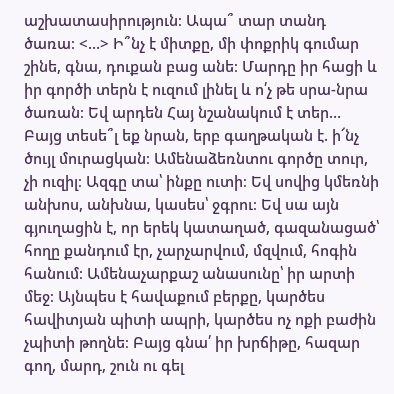աշխատասիրություն։ Ապա՞ տար տանդ ծառա։ <…> Ի՞նչ է միտքը, մի փոքրիկ գումար շինե, գնա, դուքան բաց անե։ Մարդը իր հացի և իր գործի տերն է ուզում լինել և ո՛չ թե սրա-նրա ծառան։ Եվ արդեն Հայ նշանակում է տեր… Բայց տեսե՞լ եք նրան, երբ գաղթական է. ի՜նչ ծույլ մուրացկան։ Ամենաձեռնտու գործը տուր, չի ուզիլ։ Ազգը տա՝ ինքը ուտի։ Եվ սովից կմեռնի անխոս, անխնա, կասես՝ ջգրու։ Եվ սա այն գյուղացին է, որ երեկ կատաղած, գազանացած՝ հողը քանդում էր, չարչարվում, մզվում, հոգին հանում։ Ամենաչարքաշ անասունը՝ իր արտի մեջ։ Այնպես է հավաքում բերքը, կարծես հավիտյան պիտի ապրի, կարծես ոչ ոքի բաժին չպիտի թողնե։ Բայց գնա՛ իր խրճիթը, հազար գող, մարդ, շուն ու գել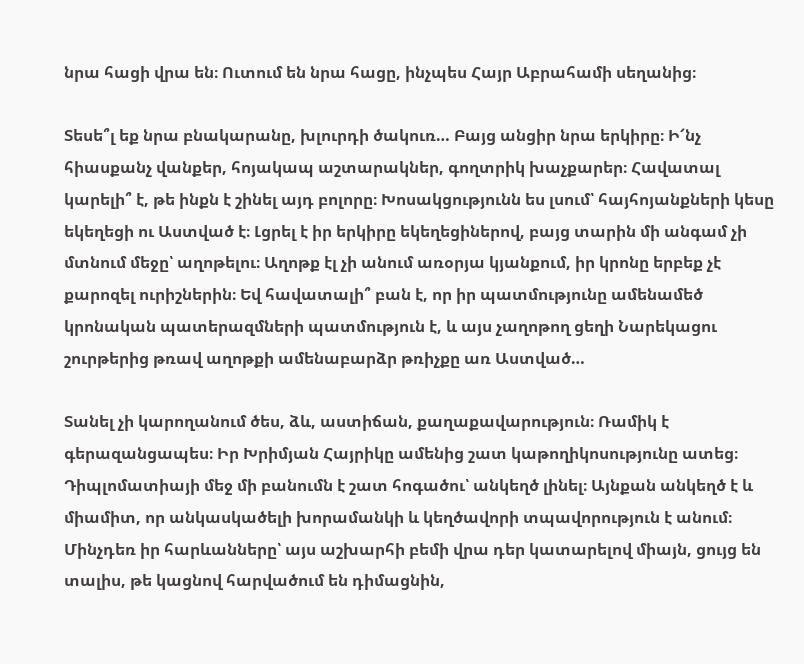նրա հացի վրա են։ Ուտում են նրա հացը, ինչպես Հայր Աբրահամի սեղանից։

Տեսե՞լ եք նրա բնակարանը, խլուրդի ծակուռ… Բայց անցիր նրա երկիրը։ Ի՜նչ հիասքանչ վանքեր, հոյակապ աշտարակներ, գողտրիկ խաչքարեր։ Հավատալ կարելի՞ է, թե ինքն է շինել այդ բոլորը։ Խոսակցությունն ես լսում՝ հայհոյանքների կեսը եկեղեցի ու Աստված է։ Լցրել է իր երկիրը եկեղեցիներով, բայց տարին մի անգամ չի մտնում մեջը՝ աղոթելու։ Աղոթք էլ չի անում առօրյա կյանքում, իր կրոնը երբեք չէ քարոզել ուրիշներին։ Եվ հավատալի՞ բան է, որ իր պատմությունը ամենամեծ կրոնական պատերազմների պատմություն է, և այս չաղոթող ցեղի Նարեկացու շուրթերից թռավ աղոթքի ամենաբարձր թռիչքը առ Աստված…

Տանել չի կարողանում ծես, ձև, աստիճան, քաղաքավարություն։ Ռամիկ է գերազանցապես։ Իր Խրիմյան Հայրիկը ամենից շատ կաթողիկոսությունը ատեց։ Դիպլոմատիայի մեջ մի բանումն է շատ հոգածու՝ անկեղծ լինել։ Այնքան անկեղծ է և միամիտ, որ անկասկածելի խորամանկի և կեղծավորի տպավորություն է անում։ Մինչդեռ իր հարևանները՝ այս աշխարհի բեմի վրա դեր կատարելով միայն, ցույց են տալիս, թե կացնով հարվածում են դիմացնին,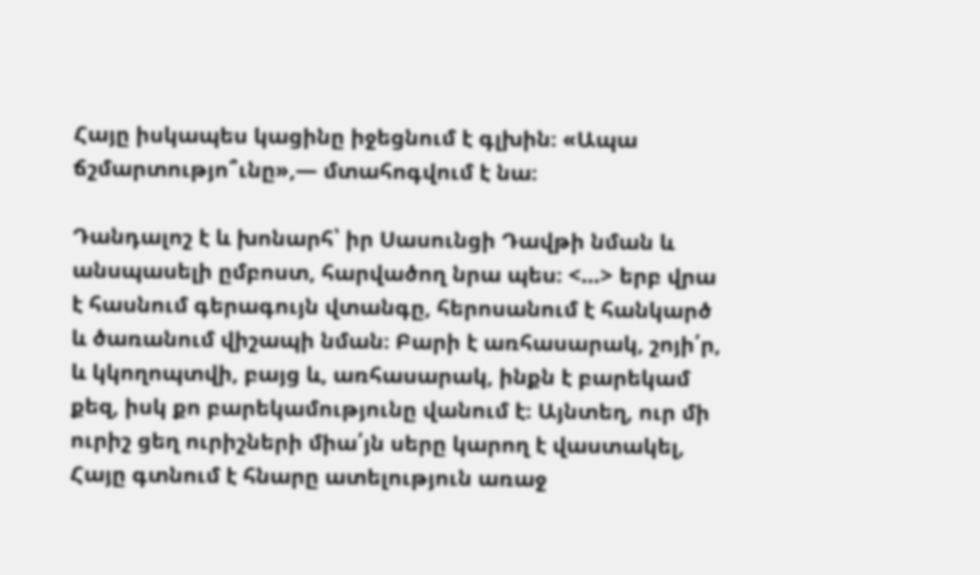Հայը իսկապես կացինը իջեցնում է գլխին։ «Ապա ճշմարտությո՞ւնը»,— մտահոգվում է նա։

Դանդալոշ է և խոնարհ՝ իր Սասունցի Դավթի նման և անսպասելի ըմբոստ, հարվածող նրա պես։ <…> երբ վրա է հասնում գերագույն վտանգը, հերոսանում է հանկարծ և ծառանում վիշապի նման։ Բարի է առհասարակ, շոյի՛ր, և կկողոպտվի, բայց և, առհասարակ, ինքն է բարեկամ քեզ, իսկ քո բարեկամությունը վանում է։ Այնտեղ, ուր մի ուրիշ ցեղ ուրիշների միա՛յն սերը կարող է վաստակել, Հայը գտնում է հնարը ատելություն առաջ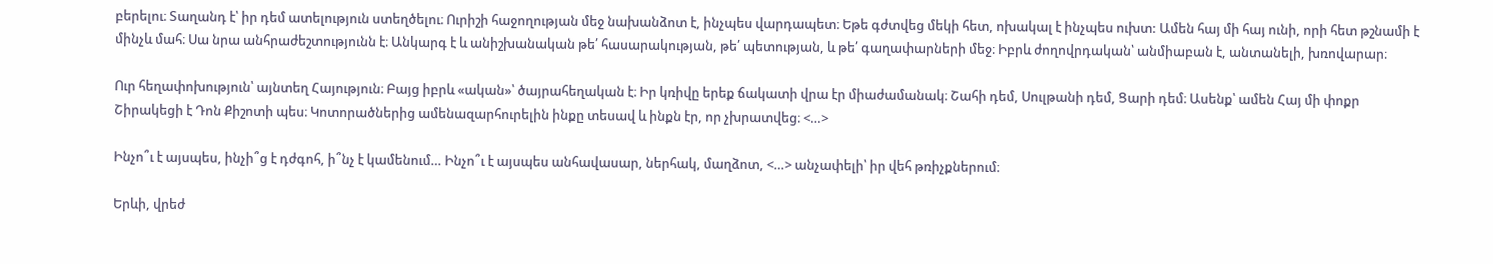բերելու։ Տաղանդ է՝ իր դեմ ատելություն ստեղծելու։ Ուրիշի հաջողության մեջ նախանձոտ է, ինչպես վարդապետ։ Եթե գժտվեց մեկի հետ, ոխակալ է ինչպես ուխտ: Ամեն հայ մի հայ ունի, որի հետ թշնամի է մինչև մահ։ Սա նրա անհրաժեշտությունն է։ Անկարգ է և անիշխանական թե՛ հասարակության, թե՛ պետության, և թե՛ գաղափարների մեջ։ Իբրև ժողովրդական՝ անմիաբան է, անտանելի, խռովարար։

Ուր հեղափոխություն՝ այնտեղ Հայություն։ Բայց իբրև «ական»՝ ծայրահեղական է։ Իր կռիվը երեք ճակատի վրա էր միաժամանակ։ Շահի դեմ, Սուլթանի դեմ, Ցարի դեմ։ Ասենք՝ ամեն Հայ մի փոքր Շիրակեցի է Դոն Քիշոտի պես։ Կոտորածներից ամենազարհուրելին ինքը տեսավ և ինքն էր, որ չխրատվեց։ <…>

Ինչո՞ւ է այսպես, ինչի՞ց է դժգոհ, ի՞նչ է կամենում… Ինչո՞ւ է այսպես անհավասար, ներհակ, մաղձոտ, <…> անչափելի՝ իր վեհ թռիչքներում։

Երևի, վրեժ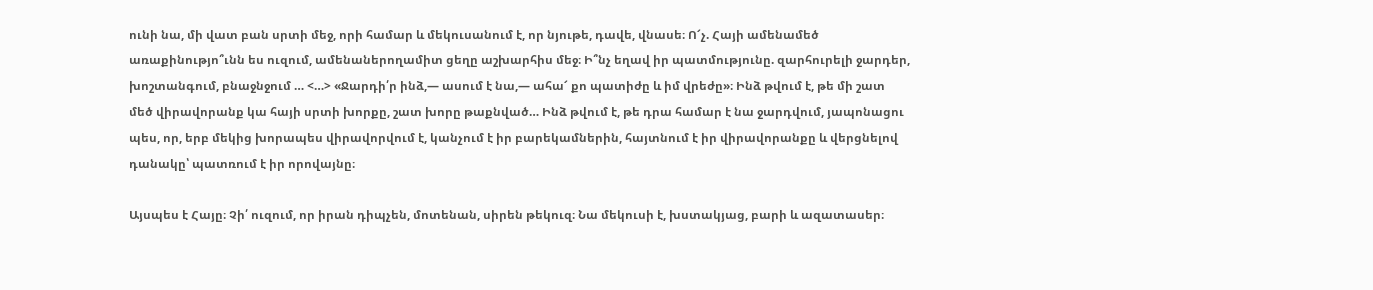ունի նա, մի վատ բան սրտի մեջ, որի համար և մեկուսանում է, որ նյութե, դավե, վնասե։ Ո՜չ. Հայի ամենամեծ առաքինությո՞ւնն ես ուզում, ամենաներողամիտ ցեղը աշխարհիս մեջ։ Ի՞նչ եղավ իր պատմությունը. զարհուրելի ջարդեր, խոշտանգում, բնաջնջում … <…> «Ջարդի՛ր ինձ,— ասում է նա,— ահա՜ քո պատիժը և իմ վրեժը»։ Ինձ թվում է, թե մի շատ մեծ վիրավորանք կա հայի սրտի խորքը, շատ խորը թաքնված… Ինձ թվում է, թե դրա համար է նա ջարդվում, յապոնացու պես, որ, երբ մեկից խորապես վիրավորվում է, կանչում է իր բարեկամներին, հայտնում է իր վիրավորանքը և վերցնելով դանակը՝ պատռում է իր որովայնը։

Այսպես է Հայը։ Չի՛ ուզում, որ իրան դիպչեն, մոտենան, սիրեն թեկուզ։ Նա մեկուսի է, խստակյաց, բարի և ազատասեր։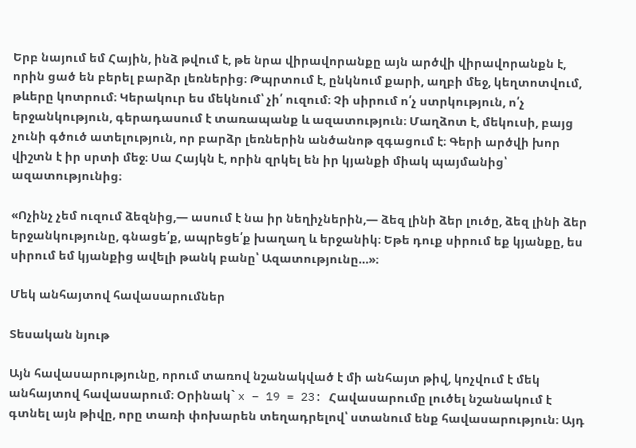Երբ նայում եմ Հային, ինձ թվում է, թե նրա վիրավորանքը այն արծվի վիրավորանքն է, որին ցած են բերել բարձր լեռներից։ Թպրտում է, ընկնում քարի, աղբի մեջ, կեղտոտվում, թևերը կոտրում։ Կերակուր ես մեկնում՝ չի՛ ուզում։ Չի սիրում ո՛չ ստրկություն, ո՛չ երջանկություն, գերադասում է տառապանք և ազատություն։ Մաղձոտ է, մեկուսի, բայց չունի գծուծ ատելություն, որ բարձր լեռներին անծանոթ զգացում է։ Գերի արծվի խոր վիշտն է իր սրտի մեջ։ Սա Հայկն է, որին զրկել են իր կյանքի միակ պայմանից՝ ազատությունից։

«Ոչինչ չեմ ուզում ձեզնից,— ասում է նա իր նեղիչներին,— ձեզ լինի ձեր լուծը, ձեզ լինի ձեր երջանկությունը, գնացե՛ք, ապրեցե՛ք խաղաղ և երջանիկ։ Եթե դուք սիրում եք կյանքը, ես սիրում եմ կյանքից ավելի թանկ բանը՝ Ազատությունը…»։

Մեկ անհայտով հավասարումներ

Տեսական նյութ

Այն հավասարությունը, որում տառով նշանակված է մի անհայտ թիվ, կոչվում է մեկ անհայտով հավասարում։ Օրինակ` x – 19 = 23: Հավասարումը լուծել նշանակում է գտնել այն թիվը, որը տառի փոխարեն տեղադրելով՝ ստանում ենք հավասարություն։ Այդ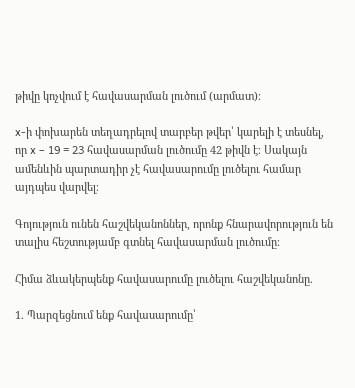թիվը կոչվում է հավասարման լուծում (արմատ)։

x-ի փոխարեն տեղադրելով տարբեր թվեր՝ կարելի է տեսնել, որ x – 19 = 23 հավասարման լուծումը 42 թիվն է։ Սակայն ամենևին պարտադիր չէ հավասարումը լուծելու համար այդպես վարվել։

Գոյություն ունեն հաշվեկանոններ, որոնք հնարավորություն են տալիս հեշտությամբ գտնել հավասարման լուծումը։

Հիմա ձևակերպենք հավասարումը լուծելու հաշվեկանոնը.

1. Պարզեցնում ենք հավասարումը՝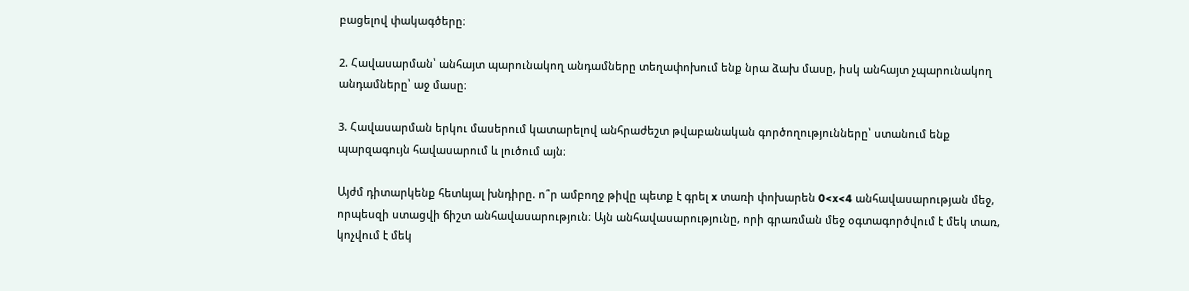բացելով փակագծերը։

2. Հավասարման՝ անհայտ պարունակող անդամները տեղափոխում ենք նրա ձախ մասը, իսկ անհայտ չպարունակող անդամները՝ աջ մասը։

3. Հավասարման երկու մասերում կատարելով անհրաժեշտ թվաբանական գործողությունները՝ ստանում ենք պարզագույն հավասարում և լուծում այն։

Այժմ դիտարկենք հետևյալ խնդիրը. ո՞ր ամբողջ թիվը պետք է գրել x տառի փոխարեն 0<x<4 անհավասարության մեջ, որպեսզի ստացվի ճիշտ անհավասարություն։ Այն անհավասարությունը, որի գրառման մեջ օգտագործվում է մեկ տառ, կոչվում է մեկ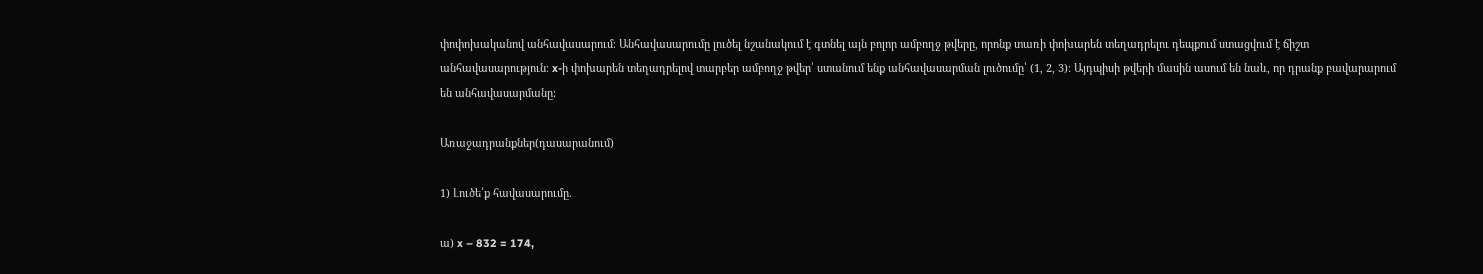փոփոխականով անհավասարում։ Անհավասարումը լուծել նշանակում է գտնել այն բոլոր ամբողջ թվերը, որոնք տառի փոխարեն տեղադրելու դեպքում ստացվում է ճիշտ անհավասարություն։ x-ի փոխարեն տեղադրելով տարբեր ամբողջ թվեր՝ ստանում ենք անհավասարման լուծումը՝ (1, 2, 3)։ Այդպիսի թվերի մասին ասում են նաև, որ դրանք բավարարում են անհավասարմանը:

Առաջադրանքներ(դասարանում)

1) Լուծե՛ք հավասարումը.

ա) x – 832 = 174,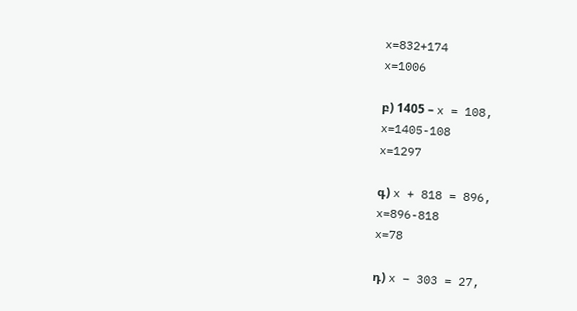x=832+174
x=1006

բ) 1405 – x = 108,
x=1405-108
x=1297

գ) x + 818 = 896,
x=896-818
x=78

դ) x – 303 = 27,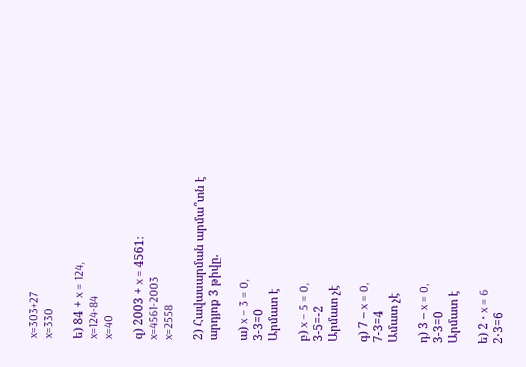x=303+27
x=330

ե) 84 + x = 124,
x=124-84
x=40

զ) 2003 + x = 4561։
x=4561-2003
x=2558

2) Հավասարման արմա՞տն է արդյոք 3 թիվը.

ա) x – 3 = 0,
3-3=0
Արմատ է

բ) x – 5 = 0,
3-5=-2
Արմատ չէ

գ) 7 – x = 0,
7-3=4
Ամատ չէ

դ) 3 – x = 0,
3-3=0
Արմատ է

ե) 2 ⋅ x = 6
2⋅3=6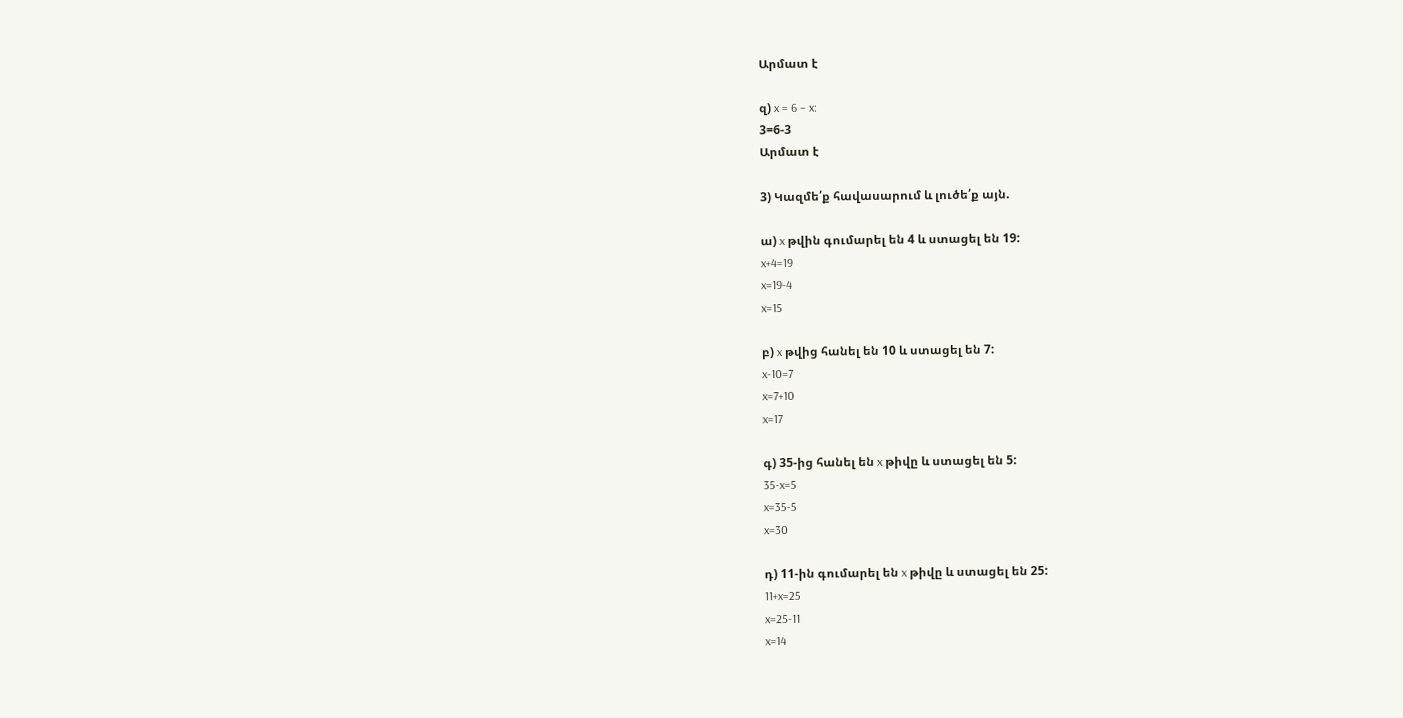Արմատ է

զ) x = 6 – x:
3=6-3
Արմատ է

3) Կազմե՛ք հավասարում և լուծե՛ք այն.

ա) x թվին գումարել են 4 և ստացել են 19:
x+4=19
x=19-4
x=15

բ) x թվից հանել են 10 և ստացել են 7:
x-10=7
x=7+10
x=17

գ) 35-ից հանել են x թիվը և ստացել են 5:
35-x=5
x=35-5
x=30

դ) 11-ին գումարել են x թիվը և ստացել են 25:
11+x=25
x=25-11
x=14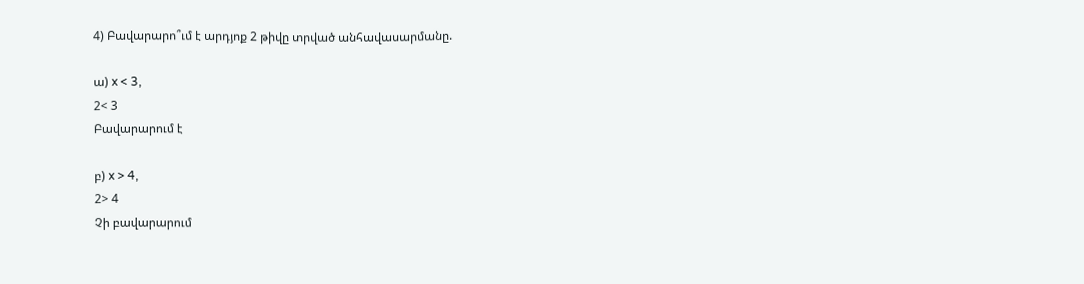4) Բավարարո՞ւմ է արդյոք 2 թիվը տրված անհավասարմանը.

ա) x < 3,
2< 3
Բավարարում է

բ) x > 4,
2> 4
Չի բավարարում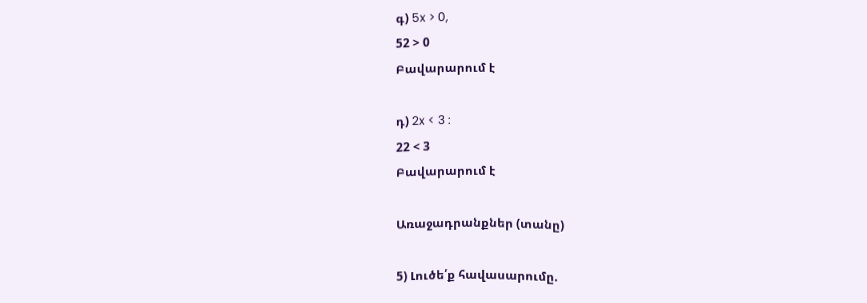գ) 5x > 0,
52 > 0
Բավարարում է

դ) 2x < 3 :
22 < 3
Բավարարում է

Առաջադրանքներ (տանը)

5) Լուծե՛ք հավասարումը.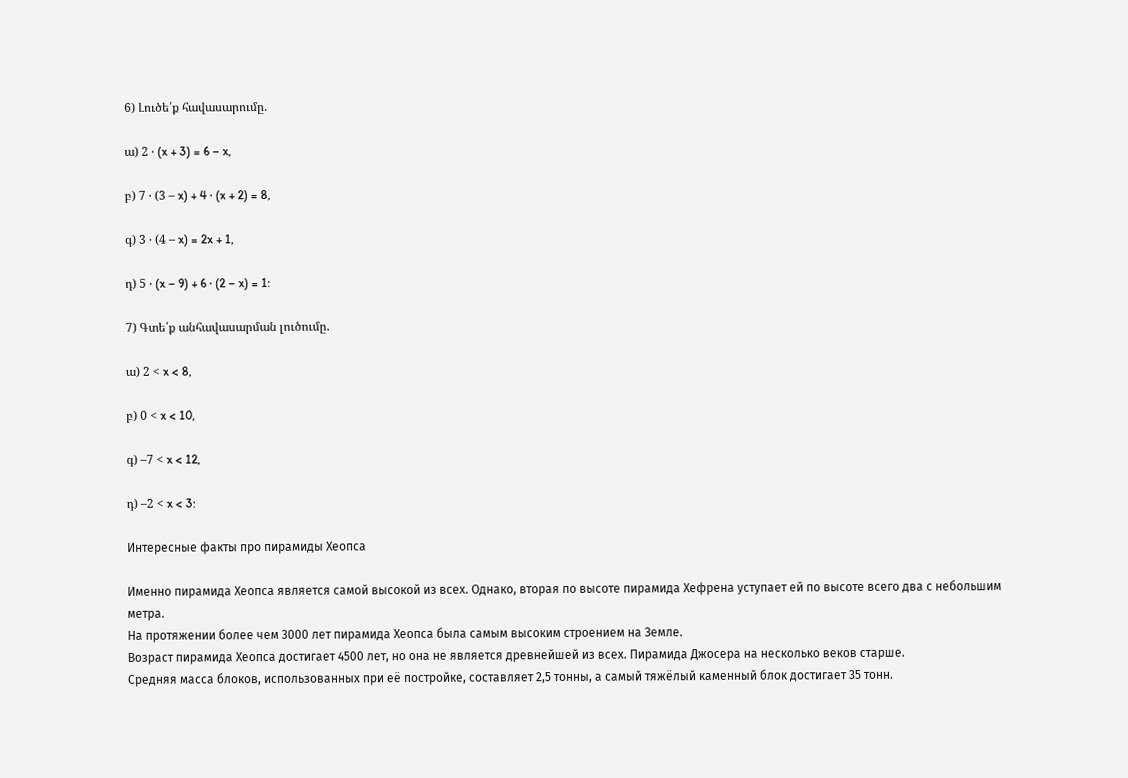6) Լուծե՛ք հավասարումը.

ա) 2 ⋅ (x + 3) = 6 – x,

բ) 7 ⋅ (3 – x) + 4 ⋅ (x + 2) = 8,

գ) 3 ⋅ (4 – x) = 2x + 1,

դ) 5 ⋅ (x – 9) + 6 ⋅ (2 – x) = 1:

7) Գտե՛ք անհավասարման լուծումը.

ա) 2 < x < 8,

բ) 0 < x < 10,

գ) –7 < x < 12,

դ) –2 < x < 3:

Интересные факты про пирамиды Хеопса

Именно пирамида Хеопса является самой высокой из всех. Однако, вторая по высоте пирамида Хефрена уступает ей по высоте всего два с небольшим метра.
На протяжении более чем 3000 лет пирамида Хеопса была самым высоким строением на Земле.
Возраст пирамида Хеопса достигает 4500 лет, но она не является древнейшей из всех. Пирамида Джосера на несколько веков старше.
Средняя масса блоков, использованных при её постройке, составляет 2,5 тонны, а самый тяжёлый каменный блок достигает 35 тонн.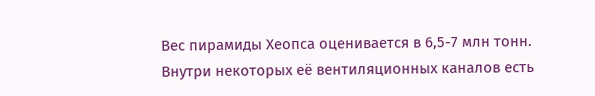Вес пирамиды Хеопса оценивается в 6,5-7 млн тонн.
Внутри некоторых её вентиляционных каналов есть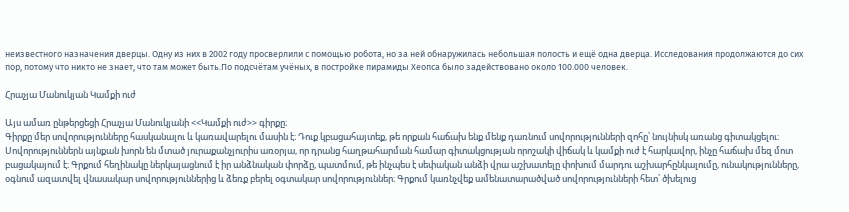неизвестного назначения дверцы. Одну из них в 2002 году просверлили с помощью робота, но за ней обнаружилась небольшая полость и ещё одна дверца. Исследования продолжаются до сих пор, потому что никто не знает, что там может быть.По подсчётам учёных, в постройке пирамиды Хеопса было задействовано около 100.000 человек.

Հրաչյա Մանուկյան Կամքի ուժ

Այս ամառ ընթերցեցի Հրաչյա Մանուկյանի <<Կամքի ուժ>> գիրքը։
Գիրքը մեր սովորությունները հասկանալու և կառավարելու մասին է։ Դուք կբացահայտեք, թե որքան հաճախ ենք մենք դառնում սովորությունների զոհը՝ նույնիսկ առանց գիտակցելու։ Սովորություններն այնքան խորն են մտած յուրաքանչյուրիս առօրյա, որ դրանց հաղթահարման համար գիտակցության որոշակի վիճակ և կամքի ուժ է հարկավոր, ինչը հաճախ մեզ մոտ բացակայում է։ Գրքում հեղինակը ներկայացնում է իր անձնական փորձը, պատմում, թե ինչպես է սեփական անձի վրա աշխատելը փոխում մարդու աշխարհընկալումը, ունակությունները, օգնում ազատվել վնասակար սովորություններից և ձեռք բերել օգտակար սովորություններ։ Գրքում կառնչվեք ամենատարածված սովորությունների հետ՝ ծխելուց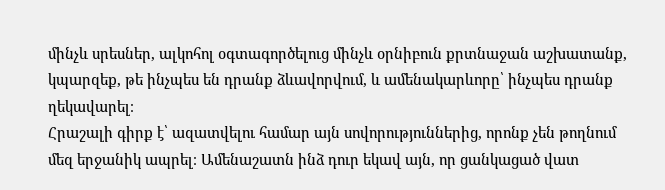մինչև սրեսներ, ալկոհոլ օգտագործելուց մինչև օրնիբուն քրտնաջան աշխատանք, կպարզեք, թե ինչպես են դրանք ձևավորվում, և ամենակարևորը՝ ինչպես դրանք ղեկավարել։
Հրաշալի գիրք է՝ ազատվելու համար այն սովորություններից, որոնք չեն թողնում մեզ երջանիկ ապրել։ Ամենաշատն ինձ դուր եկավ այն, որ ցանկացած վատ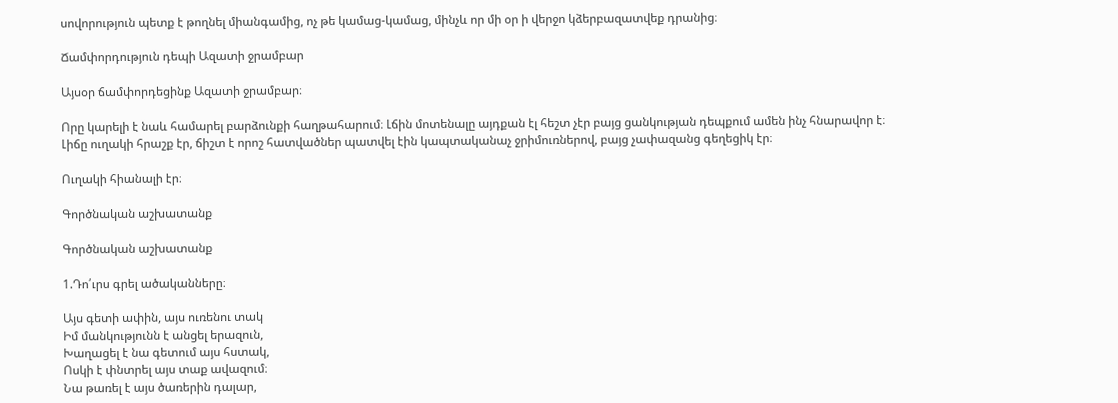սովորություն պետք է թողնել միանգամից, ոչ թե կամաց-կամաց, մինչև որ մի օր ի վերջո կձերբազատվեք դրանից։

Ճամփորդություն դեպի Ազատի ջրամբար

Այսօր ճամփորդեցինք Ազատի ջրամբար։

Որը կարելի է նաև համարել բարձունքի հաղթահարում։ Լճին մոտենալը այդքան էլ հեշտ չէր բայց ցանկության դեպքում ամեն ինչ հնարավոր է։ Լիճը ուղակի հրաշք էր, ճիշտ է որոշ հատվածներ պատվել էին կապտականաչ ջրիմուռներով, բայց չափազանց գեղեցիկ էր։

Ուղակի հիանալի էր։

Գործնական աշխատանք

Գործնական աշխատանք

1.Դո՛ւրս գրել ածականները։

Այս գետի ափին, այս ուռենու տակ
Իմ մանկությունն է անցել երազուն,
Խաղացել է նա գետում այս հստակ,
Ոսկի է փնտրել այս տաք ավազում։
Նա թառել է այս ծառերին դալար,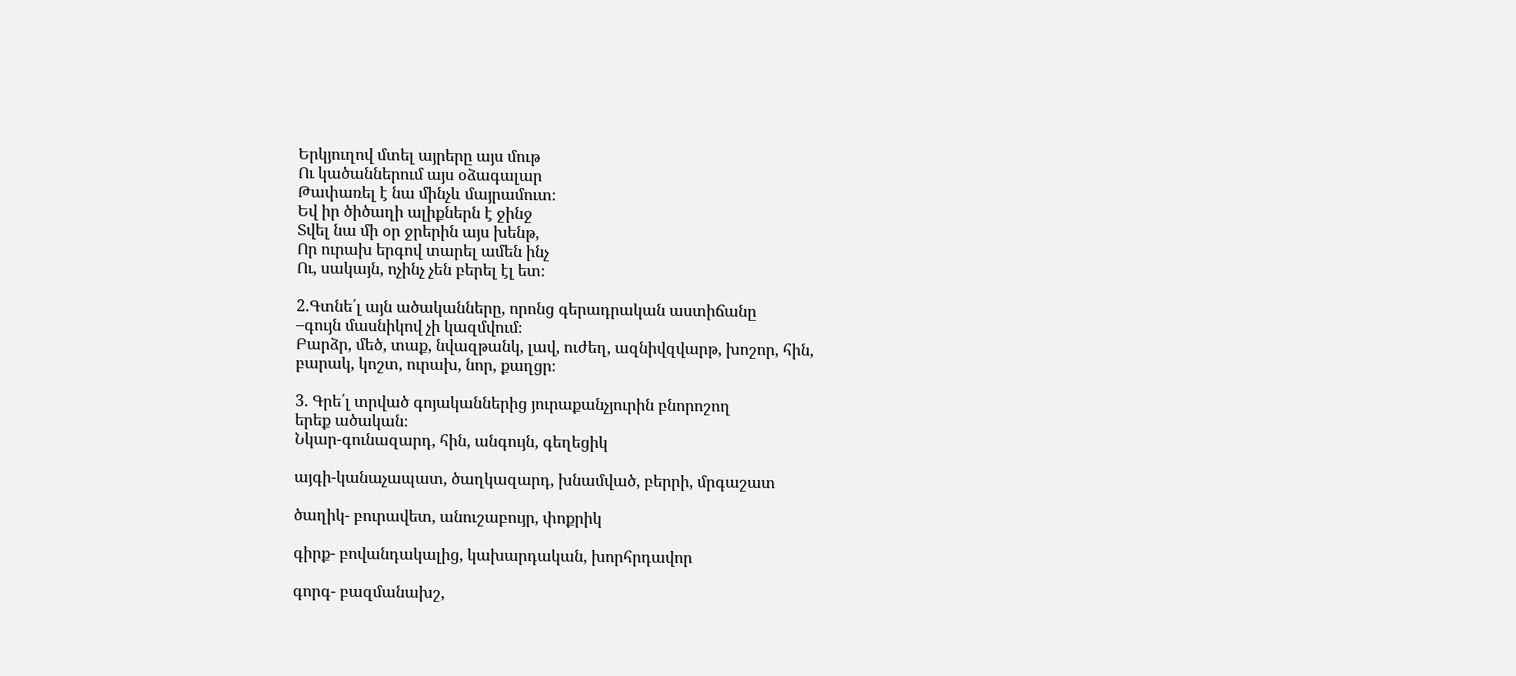Երկյուղով մտել այրերը այս մութ
Ու կածաններում այս օձագալար
Թափառել է նա մինչև մայրամուտ։
Եվ իր ծիծաղի ալիքներն է ջինջ
Տվել նա մի օր ջրերին այս խենթ,
Որ ուրախ երգով տարել ամեն ինչ
Ու, սակայն, ոչինչ չեն բերել էլ ետ։

2.Գտնե՛լ այն ածականները, որոնց գերադրական աստիճանը
–գույն մասնիկով չի կազմվում։
Բարձր, մեծ, տաք, նվազթանկ, լավ, ուժեղ, ազնիվզվարթ, խոշոր, հին,
բարակ, կոշտ, ուրախ, նոր, քաղցր։

3. Գրե՛լ տրված գոյականներից յուրաքանչյուրին բնորոշող
երեք ածական։
Նկար-գունազարդ, հին, անգույն, գեղեցիկ

այգի-կանաչապատ, ծաղկազարդ, խնամված, բերրի, մրգաշատ

ծաղիկ- բուրավետ, անուշաբույր, փոքրիկ

գիրք- բովանդակալից, կախարդական, խորհրդավոր

գորգ- բազմանախշ,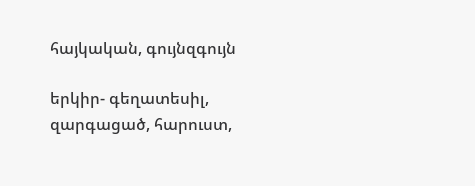հայկական, գույնզգույն

երկիր- գեղատեսիլ, զարգացած, հարուստ,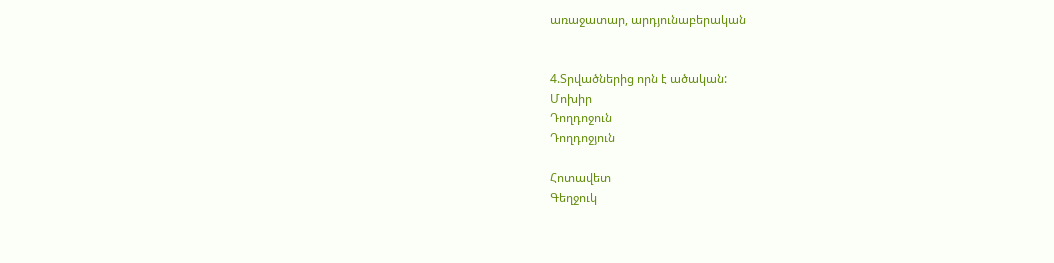առաջատար, արդյունաբերական


4.Տրվածներից որն է ածական:
Մոխիր
Դողդոջուն
Դողդոջյուն

Հոտավետ
Գեղջուկ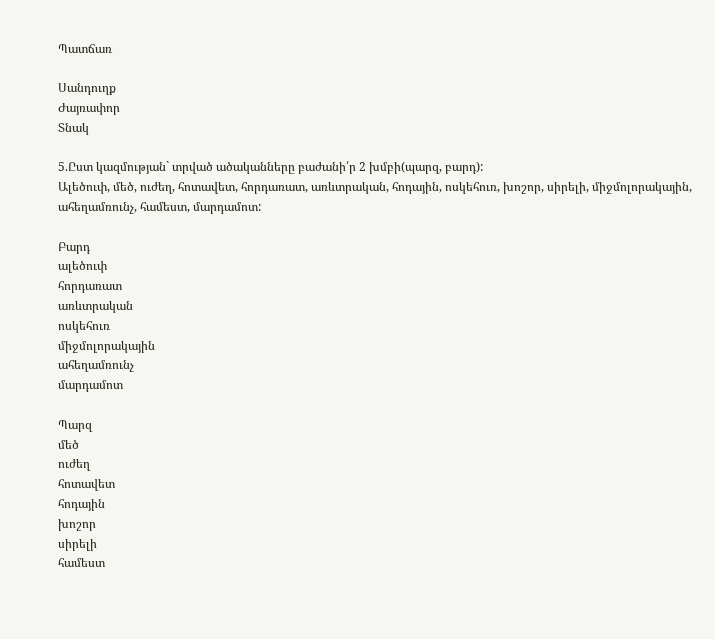Պատճառ

Սանդուղք
Ժայռափոր
Տնակ

5.Ըստ կազմության` տրված ածականները բաժանի՛ր 2 խմբի(պարզ, բարդ):
Ալեծուփ, մեծ, ուժեղ, հոտավետ, հորդառատ, առևտրական, հոդային, ոսկեհուռ, խոշոր, սիրելի, միջմոլորակային, ահեղամռունչ, համեստ, մարդամոտ:

Բարդ
ալեծուփ
հորդառատ
առևտրական
ոսկեհուռ
միջմոլորակային
ահեղամռունչ
մարդամոտ

Պարզ
մեծ
ուժեղ
հոտավետ
հոդային
խոշոր
սիրելի
համեստ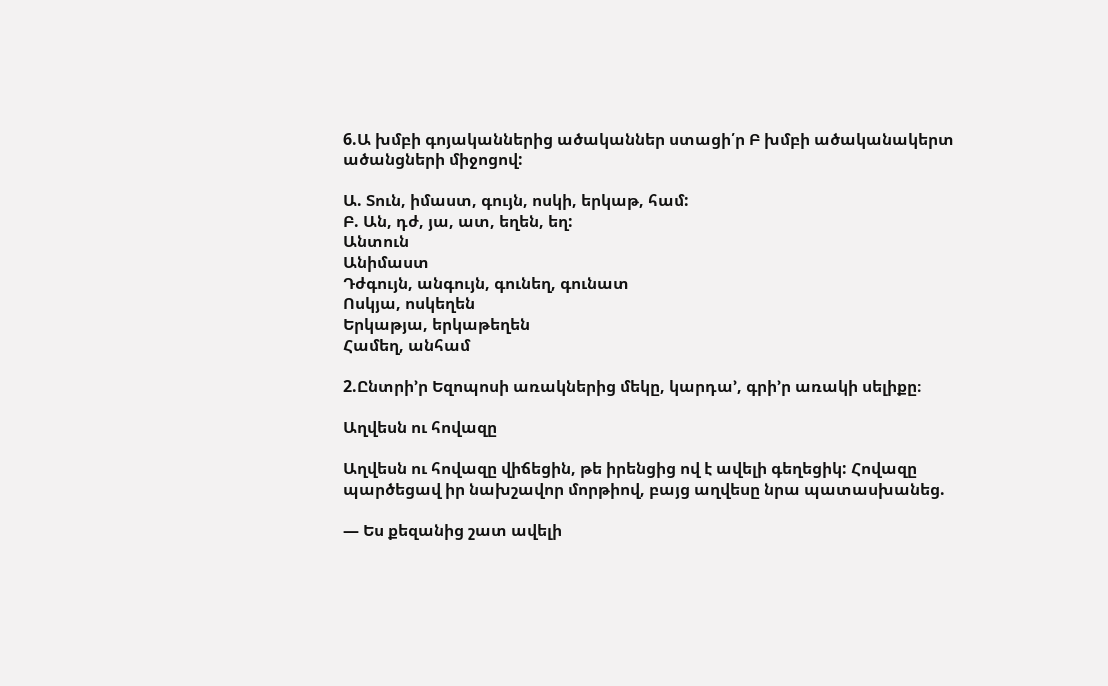6.Ա խմբի գոյականներից ածականներ ստացի՛ր Բ խմբի ածականակերտ ածանցների միջոցով:

Ա. Տուն, իմաստ, գույն, ոսկի, երկաթ, համ:
Բ. Ան, դժ, յա, ատ, եղեն, եղ:
Անտուն
Անիմաստ
Դժգույն, անգույն, գունեղ, գունատ
Ոսկյա, ոսկեղեն
Երկաթյա, երկաթեղեն
Համեղ, անհամ

2.Ընտրի’ր Եզոպոսի առակներից մեկը, կարդա’, գրի’ր առակի սելիքը։

Աղվեսն ու հովազը

Աղվեսն ու հովազը վիճեցին, թե իրենցից ով է ավելի գեղեցիկ: Հովազը պարծեցավ իր նախշավոր մորթիով, բայց աղվեսը նրա պատասխանեց.

— Ես քեզանից շատ ավելի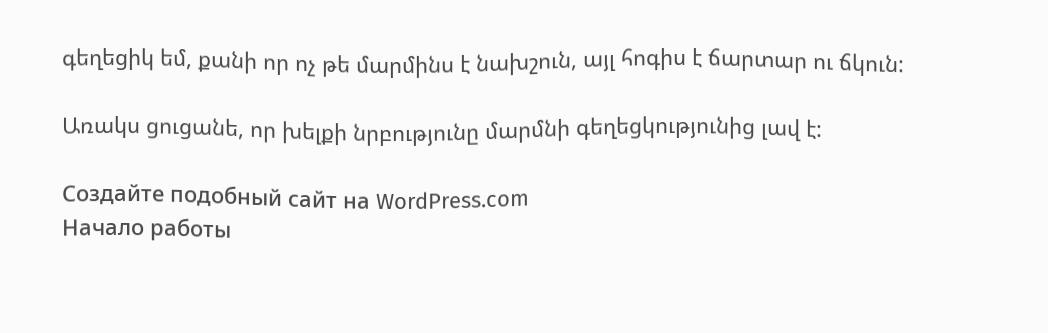գեղեցիկ եմ, քանի որ ոչ թե մարմինս է նախշուն, այլ հոգիս է ճարտար ու ճկուն:

Առակս ցուցանե, որ խելքի նրբությունը մարմնի գեղեցկությունից լավ է:

Создайте подобный сайт на WordPress.com
Начало работы